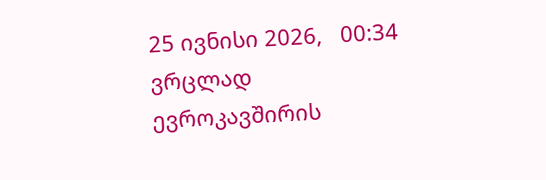25 ივნისი 2026,   00:34
ვრცლად
ევროკავშირის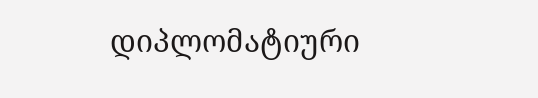დიპლომატიური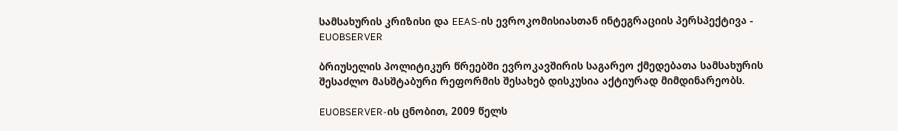სამსახურის კრიზისი და EEAS-ის ევროკომისიასთან ინტეგრაციის პერსპექტივა - EUOBSERVER

ბრიუსელის პოლიტიკურ წრეებში ევროკავშირის საგარეო ქმედებათა სამსახურის შესაძლო მასშტაბური რეფორმის შესახებ დისკუსია აქტიურად მიმდინარეობს.

EUOBSERVER-ის ცნობით, 2009 წელს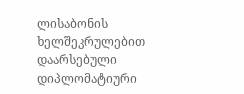ლისაბონის ხელშეკრულებით დაარსებული დიპლომატიური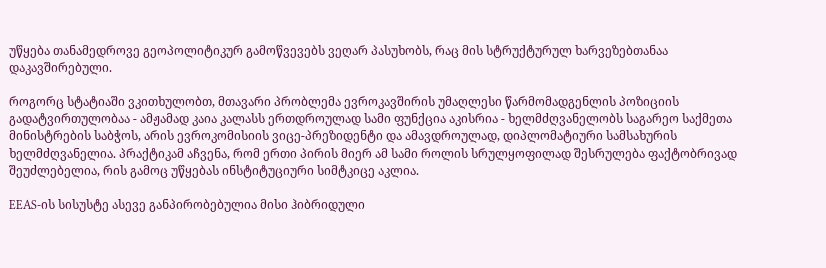უწყება თანამედროვე გეოპოლიტიკურ გამოწვევებს ვეღარ პასუხობს, რაც მის სტრუქტურულ ხარვეზებთანაა დაკავშირებული.

როგორც სტატიაში ვკითხულობთ, მთავარი პრობლემა ევროკავშირის უმაღლესი წარმომადგენლის პოზიციის გადატვირთულობაა - ამჟამად კაია კალასს ერთდროულად სამი ფუნქცია აკისრია - ხელმძღვანელობს საგარეო საქმეთა მინისტრების საბჭოს, არის ევროკომისიის ვიცე-პრეზიდენტი და ამავდროულად, დიპლომატიური სამსახურის ხელმძღვანელია. პრაქტიკამ აჩვენა, რომ ერთი პირის მიერ ამ სამი როლის სრულყოფილად შესრულება ფაქტობრივად შეუძლებელია, რის გამოც უწყებას ინსტიტუციური სიმტკიცე აკლია.

EEAS-ის სისუსტე ასევე განპირობებულია მისი ჰიბრიდული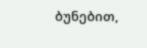ბუნებით,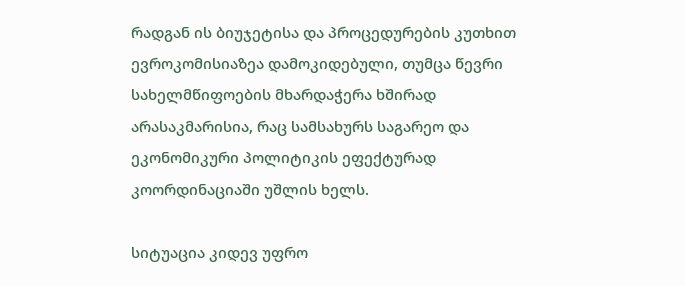რადგან ის ბიუჯეტისა და პროცედურების კუთხით ევროკომისიაზეა დამოკიდებული, თუმცა წევრი სახელმწიფოების მხარდაჭერა ხშირად არასაკმარისია, რაც სამსახურს საგარეო და ეკონომიკური პოლიტიკის ეფექტურად კოორდინაციაში უშლის ხელს.

სიტუაცია კიდევ უფრო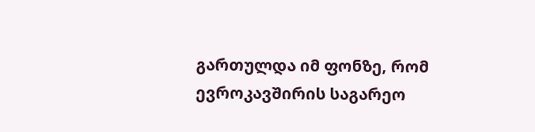გართულდა იმ ფონზე, რომ ევროკავშირის საგარეო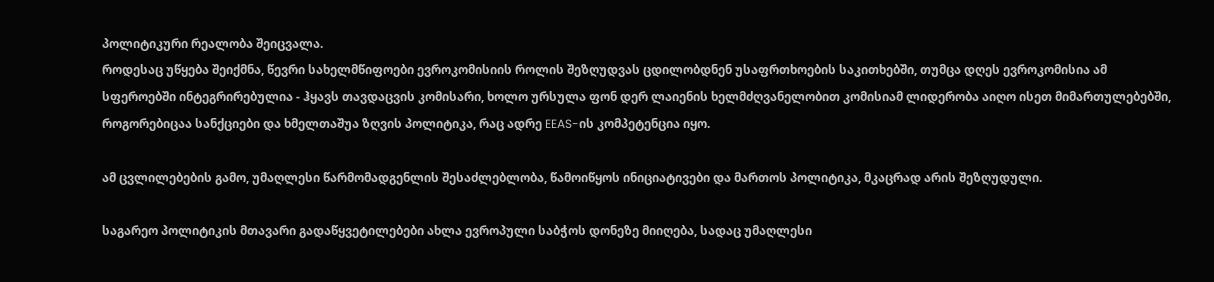პოლიტიკური რეალობა შეიცვალა.
როდესაც უწყება შეიქმნა, წევრი სახელმწიფოები ევროკომისიის როლის შეზღუდვას ცდილობდნენ უსაფრთხოების საკითხებში, თუმცა დღეს ევროკომისია ამ სფეროებში ინტეგრირებულია - ჰყავს თავდაცვის კომისარი, ხოლო ურსულა ფონ დერ ლაიენის ხელმძღვანელობით კომისიამ ლიდერობა აიღო ისეთ მიმართულებებში, როგორებიცაა სანქციები და ხმელთაშუა ზღვის პოლიტიკა, რაც ადრე EEAS-ის კომპეტენცია იყო.

ამ ცვლილებების გამო, უმაღლესი წარმომადგენლის შესაძლებლობა, წამოიწყოს ინიციატივები და მართოს პოლიტიკა, მკაცრად არის შეზღუდული.

საგარეო პოლიტიკის მთავარი გადაწყვეტილებები ახლა ევროპული საბჭოს დონეზე მიიღება, სადაც უმაღლესი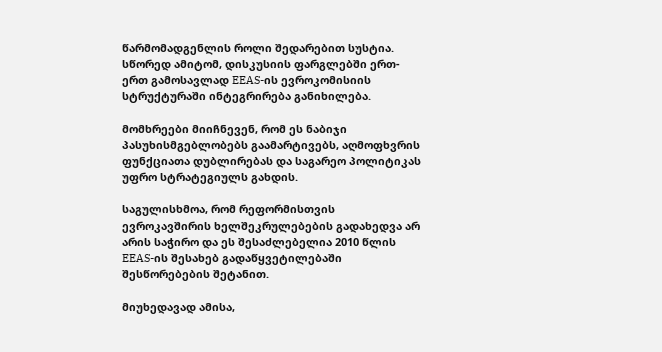წარმომადგენლის როლი შედარებით სუსტია.
სწორედ ამიტომ, დისკუსიის ფარგლებში ერთ-ერთ გამოსავლად EEAS-ის ევროკომისიის სტრუქტურაში ინტეგრირება განიხილება.

მომხრეები მიიჩნევენ, რომ ეს ნაბიჯი პასუხისმგებლობებს გაამარტივებს, აღმოფხვრის ფუნქციათა დუბლირებას და საგარეო პოლიტიკას უფრო სტრატეგიულს გახდის.

საგულისხმოა, რომ რეფორმისთვის ევროკავშირის ხელშეკრულებების გადახედვა არ არის საჭირო და ეს შესაძლებელია 2010 წლის EEAS-ის შესახებ გადაწყვეტილებაში შესწორებების შეტანით.

მიუხედავად ამისა,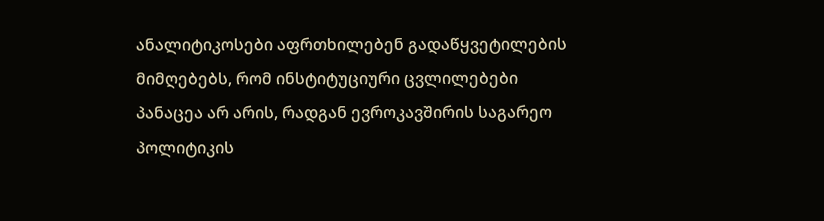ანალიტიკოსები აფრთხილებენ გადაწყვეტილების მიმღებებს, რომ ინსტიტუციური ცვლილებები პანაცეა არ არის, რადგან ევროკავშირის საგარეო პოლიტიკის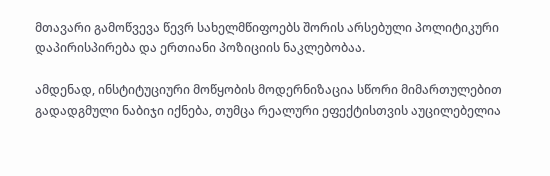მთავარი გამოწვევა წევრ სახელმწიფოებს შორის არსებული პოლიტიკური დაპირისპირება და ერთიანი პოზიციის ნაკლებობაა.

ამდენად, ინსტიტუციური მოწყობის მოდერნიზაცია სწორი მიმართულებით გადადგმული ნაბიჯი იქნება, თუმცა რეალური ეფექტისთვის აუცილებელია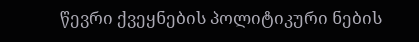წევრი ქვეყნების პოლიტიკური ნების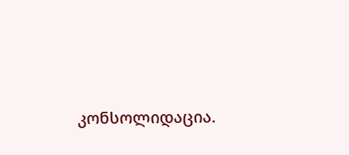კონსოლიდაცია.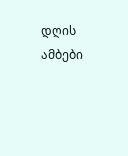დღის ამბები